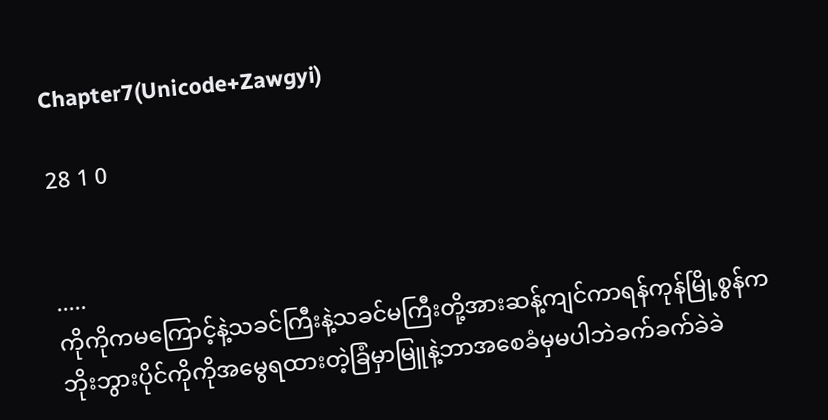Chapter7(Unicode+Zawgyi)

28 1 0


.....
ကိုကိုကမကြောင့်နဲ့သခင်ကြီးနဲ့သခင်မကြီးတို့အားဆန့်ကျင်ကာရန်ကုန်မြို့စွန်ကဘိုးဘွားပိုင်ကိုကိုအမွေရထားတဲ့ခြံမှာမြူနဲ့ဘာအစေခံမှမပါဘဲခက်ခက်ခဲခဲ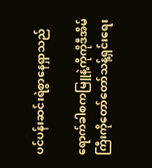ပင်ပန်းဆင်းရဲစွာနေရှာသည်

ရောက်ခါစကမြူနဲ့ကိုကိုဒီအိမ်ကြီးကိုတော်တော်သန့်ရှင်းရေး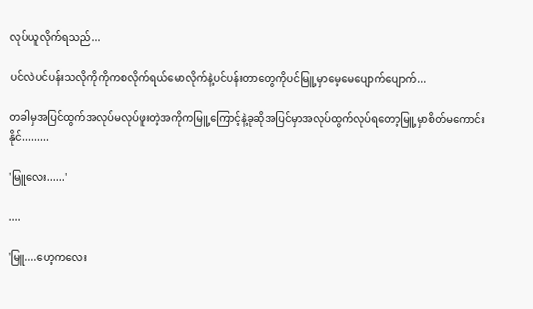လုပ်ယူလိုက်ရသည်...

ပင်လဲပင်ပန်းသလိုကိုကိုကစလိုက်ရယ်မောလိုက်နဲ့ပင်ပန်းတာတွေကိုပင်မြူ့မှာမေ့မေပျောက်ပျောက်...

တခါမှအပြင်ထွက်အလုပ်မလုပ်ဖူးတဲ့အကိုကမြူ့ကြောင့်နဲ့ခုဆိုအပြင်မှာအလုပ်ထွက်လုပ်ရတော့မြူ့မှာစိတ်မကောင်းနိုင်.........

'မြူလေး......'

....

'မြူ....ဟေ့ကလေး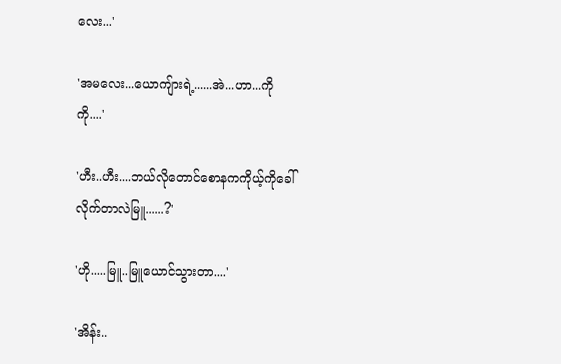လေး...'

'အမလေး...ယောကျ်ားရဲ့......အဲ...ဟာ...ကိုကို....'

'ဟီး..ဟီး....ဘယ်လိုတောင်စောနကကိုယ့်ကိုခေါ်လိုက်တာလဲမြူ......?'

'ဟို.....မြူ..မြူယောင်သွားတာ....'

'အိန်း..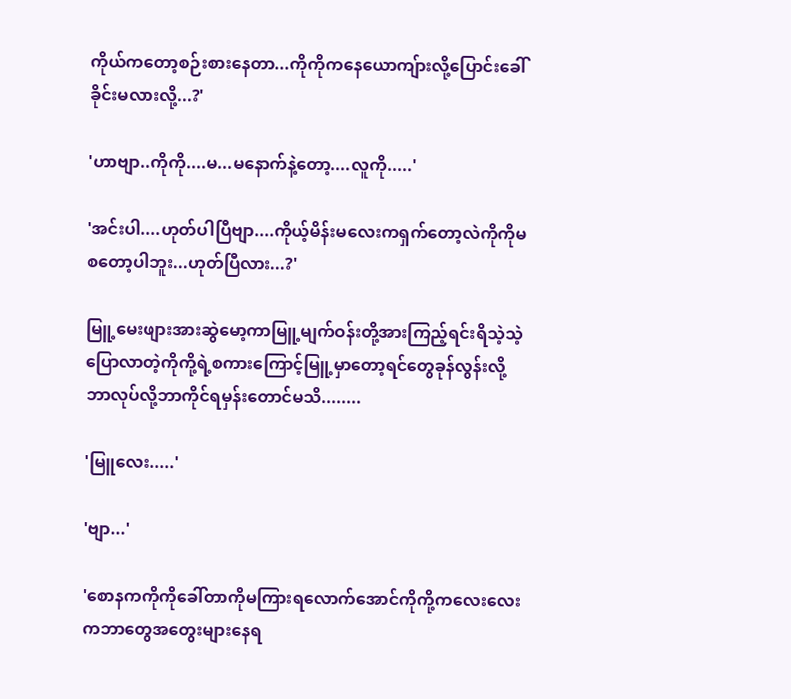ကိုယ်ကတော့စဉ်းစားနေတာ...ကိုကိုကနေယောကျ်ားလို့ပြောင်းခေါ်ခိုင်းမလားလို့...?'

'ဟာဗျာ..ကိုကို....မ...မနောက်နဲ့တော့....လူကို.....'

'အင်းပါ....ဟုတ်ပါပြီဗျာ....ကိုယ့်မိန်းမလေးကရှက်တော့လဲကိုကိုမစတော့ပါဘူး...ဟုတ်ပြီလား...?'

မြူ့မေးဖျားအားဆွဲမော့ကာမြူ့မျက်ဝန်းတို့အားကြည့်ရင်းရိသဲ့သဲ့ပြောလာတဲ့ကိုကို့ရဲ့စကားကြောင့်မြူ့မှာတော့ရင်တွေခုန်လွန်းလို့ဘာလုပ်လို့ဘာကိုင်ရမှန်းတောင်မသိ........

'မြူလေး.....'

'ဗျာ...'

'စောနကကိုကိုခေါ်တာကိုမကြားရလောက်အောင်ကိုကို့ကလေးလေးကဘာတွေအတွေးများနေရ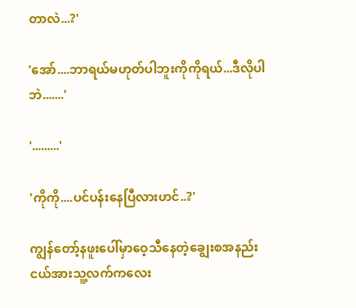တာလဲ...?'

'အော်....ဘာရယ်မဟုတ်ပါဘူးကိုကိုရယ်...ဒီလိုပါဘဲ.......'

'.........'

'ကိုကို....ပင်ပန်းနေပြီလားဟင်..?'

ကျွန်တော့်နဖူးပေါ်မှာဝေ့သီနေတဲ့ချွေးစအနည်းငယ်အားသူ့လက်ကလေး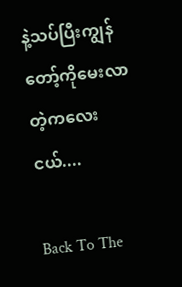နဲ့သပ်ပြီးကျွန်တော့်ကိုမေးလာတဲ့ကလေးငယ်....

Back To The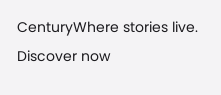CenturyWhere stories live. Discover now